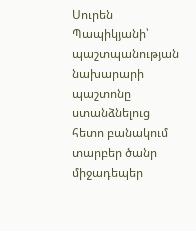Սուրեն Պապիկյանի՝ պաշտպանության նախարարի պաշտոնը ստանձնելուց հետո բանակում տարբեր ծանր միջադեպեր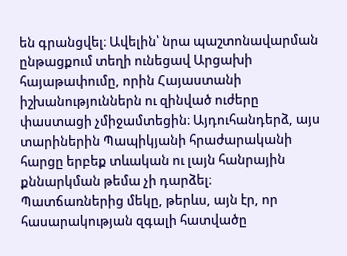են գրանցվել։ Ավելին՝ նրա պաշտոնավարման ընթացքում տեղի ունեցավ Արցախի հայաթափումը, որին Հայաստանի իշխանություններն ու զինված ուժերը փաստացի չմիջամտեցին։ Այդուհանդերձ, այս տարիներին Պապիկյանի հրաժարականի հարցը երբեք տևական ու լայն հանրային քննարկման թեմա չի դարձել։
Պատճառներից մեկը, թերևս, այն էր, որ հասարակության զգալի հատվածը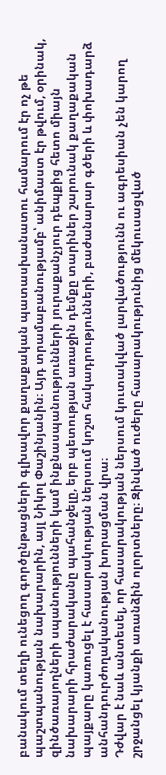բանակում տեղի ունեցող գործընթացների գլխավոր քաղաքական պատասխանատու համարում էր ոչ թե պաշտպանության նախարարին, այլ Նիկոլ Փաշինյանին։ Այդ տրամաբանությամբ՝ անիմաստ էր թվում, օրինակ, զինծառայողների սպանությունների կամ ինքնասպանությունների յուրաքանչյուր դեպքից հետո միայն նախարարի հրաժարականը պահանջելը, երբ պետության առաջին դեմքը տարիներ շարունակ քաղաքական պայքարը կառուցել է հասարակության ներսում կոշտ հակադրությունների, բաժանարար գծերի և փոխադարձ անհանդուրժողականության խորացման վրա։
Դժվար է նաև անտեսել, որ հասարակության ներսում կուտակված լարվածությունն ու ագրեսիան չեն կարող շրջանցել կյանքի առանձին ոլորտները։ Զինված ուժերը հասարակությունից մեկուսացված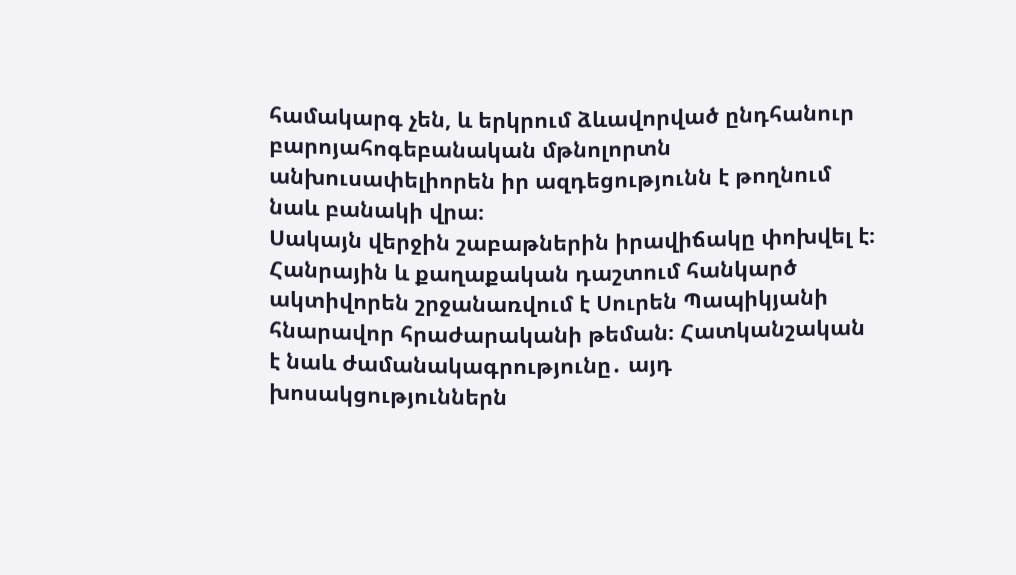համակարգ չեն, և երկրում ձևավորված ընդհանուր բարոյահոգեբանական մթնոլորտն անխուսափելիորեն իր ազդեցությունն է թողնում նաև բանակի վրա։
Սակայն վերջին շաբաթներին իրավիճակը փոխվել է։ Հանրային և քաղաքական դաշտում հանկարծ ակտիվորեն շրջանառվում է Սուրեն Պապիկյանի հնարավոր հրաժարականի թեման։ Հատկանշական է նաև ժամանակագրությունը․ այդ խոսակցություններն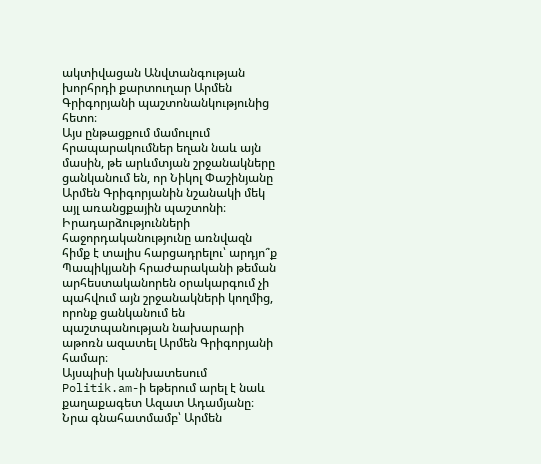ակտիվացան Անվտանգության խորհրդի քարտուղար Արմեն Գրիգորյանի պաշտոնանկությունից հետո։
Այս ընթացքում մամուլում հրապարակումներ եղան նաև այն մասին, թե արևմտյան շրջանակները ցանկանում են, որ Նիկոլ Փաշինյանը Արմեն Գրիգորյանին նշանակի մեկ այլ առանցքային պաշտոնի։ Իրադարձությունների հաջորդականությունը առնվազն հիմք է տալիս հարցադրելու՝ արդյո՞ք Պապիկյանի հրաժարականի թեման արհեստականորեն օրակարգում չի պահվում այն շրջանակների կողմից, որոնք ցանկանում են պաշտպանության նախարարի աթոռն ազատել Արմեն Գրիգորյանի համար։
Այսպիսի կանխատեսում Politik.am-ի եթերում արել է նաև քաղաքագետ Ազատ Ադամյանը։ Նրա գնահատմամբ՝ Արմեն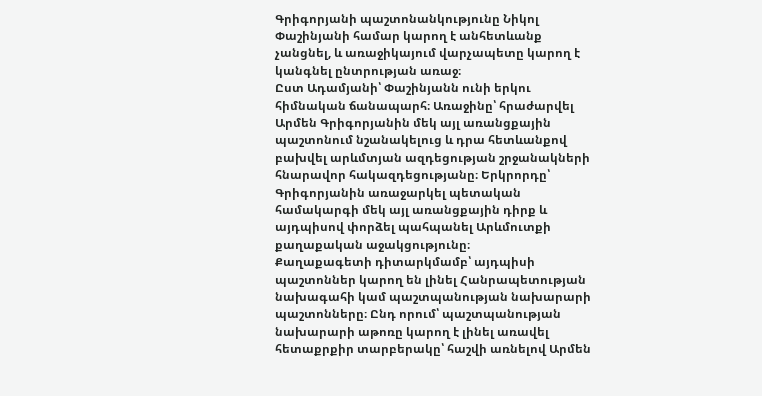Գրիգորյանի պաշտոնանկությունը Նիկոլ Փաշինյանի համար կարող է անհետևանք չանցնել, և առաջիկայում վարչապետը կարող է կանգնել ընտրության առաջ։
Ըստ Ադամյանի՝ Փաշինյանն ունի երկու հիմնական ճանապարհ։ Առաջինը՝ հրաժարվել Արմեն Գրիգորյանին մեկ այլ առանցքային պաշտոնում նշանակելուց և դրա հետևանքով բախվել արևմտյան ազդեցության շրջանակների հնարավոր հակազդեցությանը։ Երկրորդը՝ Գրիգորյանին առաջարկել պետական համակարգի մեկ այլ առանցքային դիրք և այդպիսով փորձել պահպանել Արևմուտքի քաղաքական աջակցությունը։
Քաղաքագետի դիտարկմամբ՝ այդպիսի պաշտոններ կարող են լինել Հանրապետության նախագահի կամ պաշտպանության նախարարի պաշտոնները։ Ընդ որում՝ պաշտպանության նախարարի աթոռը կարող է լինել առավել հետաքրքիր տարբերակը՝ հաշվի առնելով Արմեն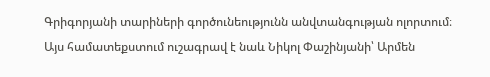Գրիգորյանի տարիների գործունեությունն անվտանգության ոլորտում։
Այս համատեքստում ուշագրավ է նաև Նիկոլ Փաշինյանի՝ Արմեն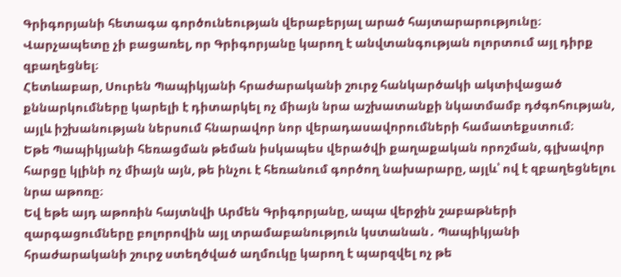Գրիգորյանի հետագա գործունեության վերաբերյալ արած հայտարարությունը։ Վարչապետը չի բացառել, որ Գրիգորյանը կարող է անվտանգության ոլորտում այլ դիրք զբաղեցնել։
Հետևաբար, Սուրեն Պապիկյանի հրաժարականի շուրջ հանկարծակի ակտիվացած քննարկումները կարելի է դիտարկել ոչ միայն նրա աշխատանքի նկատմամբ դժգոհության, այլև իշխանության ներսում հնարավոր նոր վերադասավորումների համատեքստում։
Եթե Պապիկյանի հեռացման թեման իսկապես վերածվի քաղաքական որոշման, գլխավոր հարցը կլինի ոչ միայն այն, թե ինչու է հեռանում գործող նախարարը, այլև՝ ով է զբաղեցնելու նրա աթոռը։
Եվ եթե այդ աթոռին հայտնվի Արմեն Գրիգորյանը, ապա վերջին շաբաթների զարգացումները բոլորովին այլ տրամաբանություն կստանան․ Պապիկյանի հրաժարականի շուրջ ստեղծված աղմուկը կարող է պարզվել ոչ թե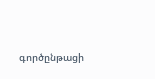գործընթացի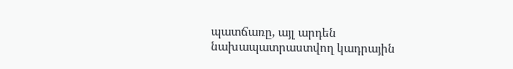պատճառը, այլ արդեն նախապատրաստվող կադրային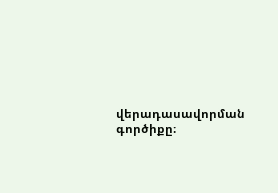վերադասավորման գործիքը։